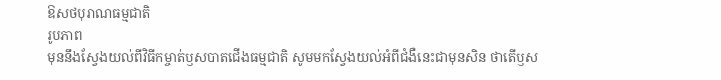ឱសថបុរាណធម្មជាតិ
រូបភាព
មុននឹងស្វែងយល់ពីវិធីកម្ចាត់ឫសបាតជើងធម្មជាតិ សូមមកស្វែងយល់អំពីជំងឺនេះជាមុនសិន ថាតើឫស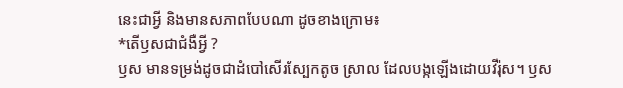នេះជាអ្វី និងមានសភាពបែបណា ដូចខាងក្រោម៖
*តើឫសជាជំងឺអ្វី ?
ឫស មានទម្រង់ដូចជាដំបៅសើរស្បែកតូច ស្រាល ដែលបង្កឡើងដោយវីរ៉ុស។ ឫស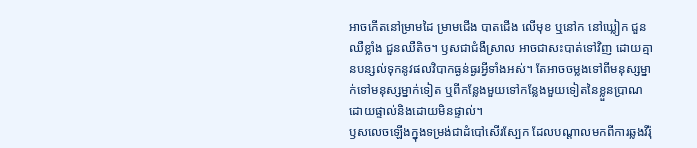អាចកើតនៅម្រាមដៃ ម្រាមជើង បាតជើង លើមុខ ឬនៅក នៅឃ្លៀក ជួនឈឺខ្លាំង ជួនឈឺតិច។ ឫសជាជំងឺស្រាល អាចជាសះបាត់ទៅវិញ ដោយគ្មានបន្សល់ទុកនូវផលវិបាកធ្ងន់ធ្ងរអ្វីទាំងអស់។ តែអាចចម្លងទៅពីមនុស្សម្នាក់ទៅមនុស្សម្នាក់ទៀត ឬពីកន្លែងមួយទៅកន្លែងមួយទៀតនៃខ្លួនប្រាណ ដោយផ្ទាល់និងដោយមិនផ្ទាល់។
ឫសលេចឡើងក្នុងទម្រង់ជាដំបៅសើរស្បែក ដែលបណ្តាលមកពីការឆ្លងវីរ៉ុ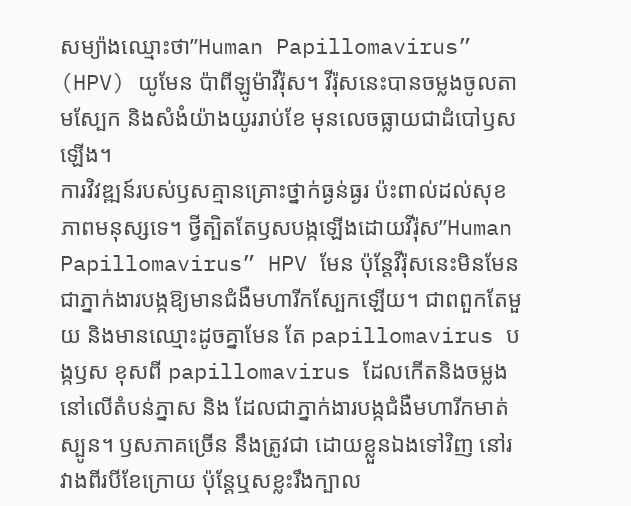សម្យ៉ាងឈ្មោះថា”Human Papillomavirus” (HPV) យូមែន ប៉ាពីឡូម៉ាវីរ៉ុស។ វីរ៉ុសនេះបានចម្លងចូលតាមស្បែក និងសំងំយ៉ាងយូររាប់ខែ មុនលេចធ្លាយជាដំបៅឫសឡើង។
ការវិវឌ្ឍន៍របស់ឫសគ្មានគ្រោះថ្នាក់ធ្ងន់ធ្ងរ ប៉ះពាល់ដល់សុខភាពមនុស្សទេ។ ថ្វីត្បិតតែឫសបង្កឡើងដោយវីរ៉ុស”Human Papillomavirus” HPV មែន ប៉ុន្តែវីរ៉ុសនេះមិនមែនជាភ្នាក់ងារបង្កឱ្យមានជំងឺមហារីកស្បែកឡើយ។ ជាពពួកតែមួយ និងមានឈ្មោះដូចគ្នាមែន តែ papillomavirus បង្កឫស ខុសពី papillomavirus ដែលកើតនិងចម្លងនៅលើតំបន់ភ្នាស និង ដែលជាភ្នាក់ងារបង្កជំងឺមហារីកមាត់ស្បូន។ ឫសភាគច្រើន នឹងត្រូវជា ដោយខ្លួនឯងទៅវិញ នៅរវាងពីរបីខែក្រោយ ប៉ុន្តែឬសខ្លះរឹងក្បាល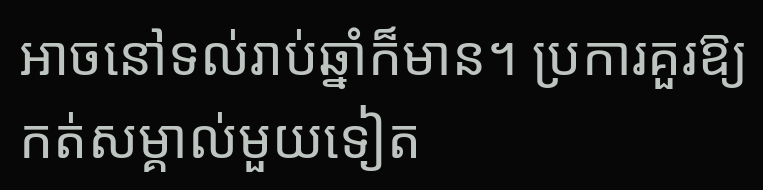អាចនៅទល់រាប់ឆ្នាំក៏មាន។ ប្រការគួរឱ្យកត់សម្គាល់មួយទៀត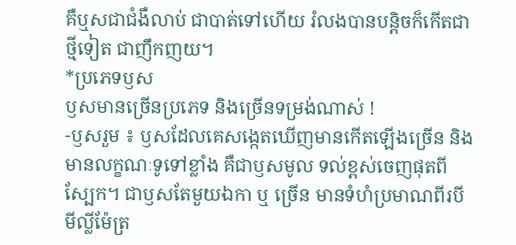គឺឬសជាជំងឺលាប់ ជាបាត់ទៅហើយ រំលងបានបន្តិចក៏កើតជាថ្មីទៀត ជាញឹកញយ។
*ប្រភេទឫស
ឫសមានច្រើនប្រភេទ និងច្រើនទម្រង់ណាស់ !
-ឫសរួម ៖ ឫសដែលគេសង្កេតឃើញមានកើតឡើងច្រើន និងមានលក្ខណៈទូទៅខ្លាំង គឺជាឫសមូល ទល់ខ្ពស់ចេញផុតពីស្បែក។ ជាឫសតែមួយឯកា ឬ ច្រើន មានទំហំប្រមាណពីរបីមីល្លីម៉ែត្រ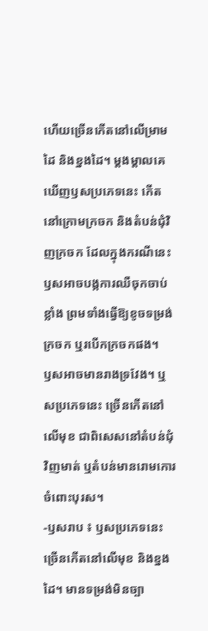ហើយច្រើនកើតនៅលើម្រាមដៃ និងខ្នងដៃ។ ម្តងម្តាលគេឃើញឫសប្រភេទនេះ កើតនៅក្រោមក្រចក និងតំបន់ជុំវិញក្រចក ដែលក្នុងករណីនេះ ឫសអាចបង្កការឈឺចុកចាប់ខ្លាំង ព្រមទាំងធ្វើឱ្យខូចទម្រង់ក្រចក ឬរបើកក្រចកផង។
ឫសអាចមានរាងទ្រវែង។ ឬសប្រភេទនេះ ច្រើនកើតនៅលើមុខ ជាពិសេសនៅតំបន់ជុំវិញមាត់ ឬតំបន់មានរោមកោរ ចំពោះបុរស។
-ឫសរាប ៖ ឫសប្រភេទនេះច្រើនកើតនៅលើមុខ និងខ្នងដៃ។ មានទម្រង់មិនច្បា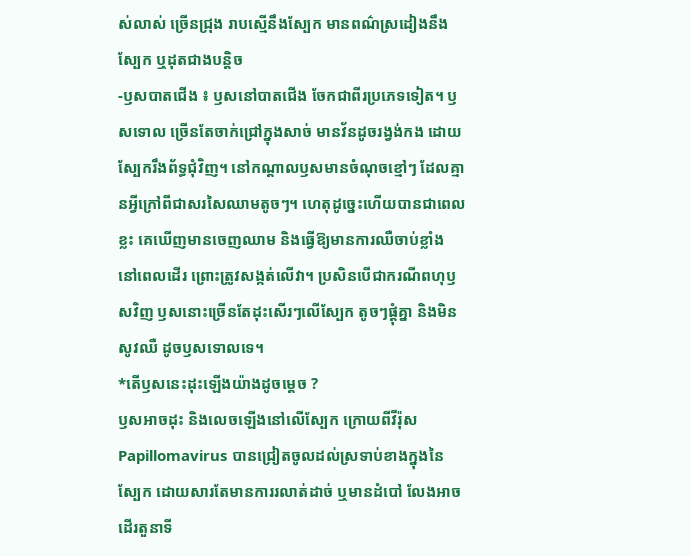ស់លាស់ ច្រើនជ្រុង រាបស្មើនឹងស្បែក មានពណ៌ស្រដៀងនឹងស្បែក ឬដុតជាងបន្តិច
-ឫសបាតជើង ៖ ឫសនៅបាតជើង ចែកជាពីរប្រភេទទៀត។ ឫសទោល ច្រើនតែចាក់ជ្រៅក្នុងសាច់ មានវ័នដូចរង្វង់កង ដោយស្បែករឹងព័ទ្ធជុំវិញ។ នៅកណ្តាលឫសមានចំណុចខ្មៅៗ ដែលគ្មានអ្វីក្រៅពីជាសរសៃឈាមតូចៗ។ ហេតុដូច្នេះហើយបានជាពេលខ្លះ គេឃើញមានចេញឈាម និងធ្វើឱ្យមានការឈឺចាប់ខ្លាំង នៅពេលដើរ ព្រោះត្រូវសង្កត់លើវា។ ប្រសិនបើជាករណីពហុឫសវិញ ឫសនោះច្រើនតែដុះសើរៗលើស្បែក តូចៗផ្តុំគ្នា និងមិនសូវឈឺ ដូចឫសទោលទេ។
*តើឫសនេះដុះឡើងយ៉ាងដូចម្តេច ?
ឫសអាចដុះ និងលេចឡើងនៅលើស្បែក ក្រោយពីវីរ៉ុស Papillomavirus បានជ្រៀតចូលដល់ស្រទាប់ខាងក្នុងនៃស្បែក ដោយសារតែមានការរលាត់ដាច់ ឬមានដំបៅ លែងអាចដើរតួនាទី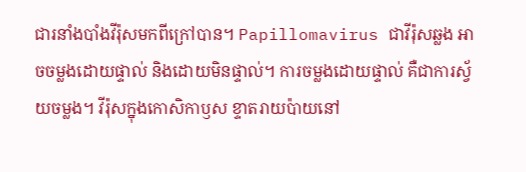ជារនាំងបាំងវីរ៉ុសមកពីក្រៅបាន។ Papillomavirus ជាវីរ៉ុសឆ្លង អាចចម្លងដោយផ្ទាល់ និងដោយមិនផ្ទាល់។ ការចម្លងដោយផ្ទាល់ គឺជាការស្វ័យចម្លង។ វីរ៉ុសក្នុងកោសិកាឫស ខ្ទាតរាយប៉ាយនៅ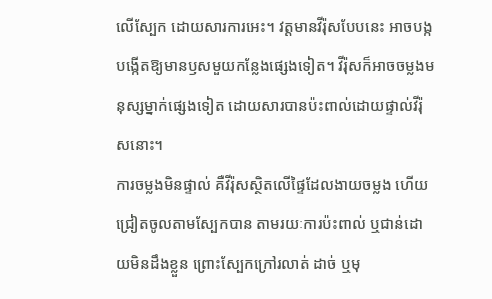លើស្បែក ដោយសារការអេះ។ វត្តមានវីរ៉ុសបែបនេះ អាចបង្កបង្កើតឱ្យមានឫសមួយកន្លែងផ្សេងទៀត។ វីរ៉ុសក៏អាចចម្លងមនុស្សម្នាក់ផ្សេងទៀត ដោយសារបានប៉ះពាល់ដោយផ្ទាល់វីរ៉ុសនោះ។
ការចម្លងមិនផ្ទាល់ គឺវីរ៉ុសស្ថិតលើផ្ទៃដែលងាយចម្លង ហើយជ្រៀតចូលតាមស្បែកបាន តាមរយៈការប៉ះពាល់ ឬជាន់ដោយមិនដឹងខ្លួន ព្រោះស្បែកក្រៅរលាត់ ដាច់ ឬមុ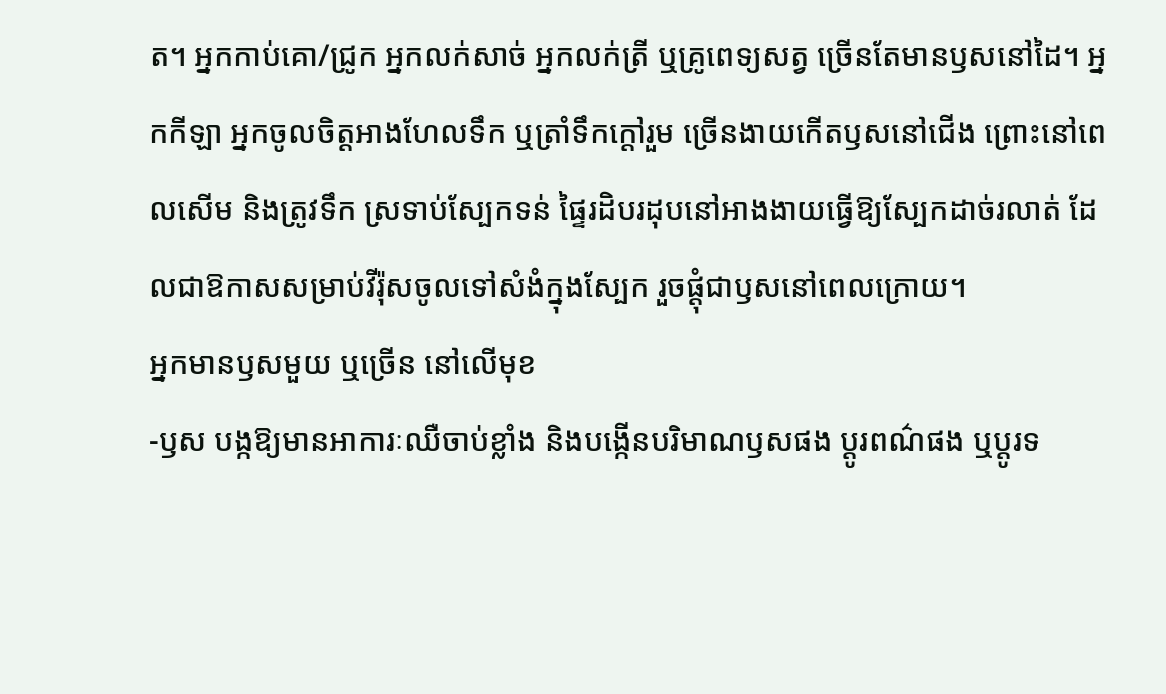ត។ អ្នកកាប់គោ/ជ្រូក អ្នកលក់សាច់ អ្នកលក់ត្រី ឬគ្រូពេទ្យសត្វ ច្រើនតែមានឫសនៅដៃ។ អ្នកកីឡា អ្នកចូលចិត្តអាងហែលទឹក ឬត្រាំទឹកក្តៅរួម ច្រើនងាយកើតឫសនៅជើង ព្រោះនៅពេលសើម និងត្រូវទឹក ស្រទាប់ស្បែកទន់ ផ្ទៃរដិបរដុបនៅអាងងាយធ្វើឱ្យស្បែកដាច់រលាត់ ដែលជាឱកាសសម្រាប់វីរ៉ុសចូលទៅសំងំក្នុងស្បែក រួចផ្តុំជាឫសនៅពេលក្រោយ។
អ្នកមានឫសមួយ ឬច្រើន នៅលើមុខ
-ឫស បង្កឱ្យមានអាការៈឈឺចាប់ខ្លាំង និងបង្កើនបរិមាណឫសផង ប្តូរពណ៌ផង ឬប្តូរទ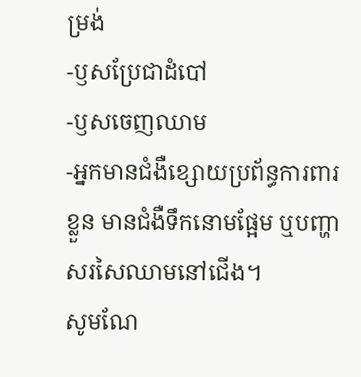ម្រង់
-ឫសប្រែជាដំបៅ
-ឫសចេញឈាម
-អ្នកមានជំងឺខ្សោយប្រព័ន្ធការពារខ្លួន មានជំងឺទឹកនោមផ្អែម ឬបញ្ហាសរសៃឈាមនៅជើង។
សូមណែ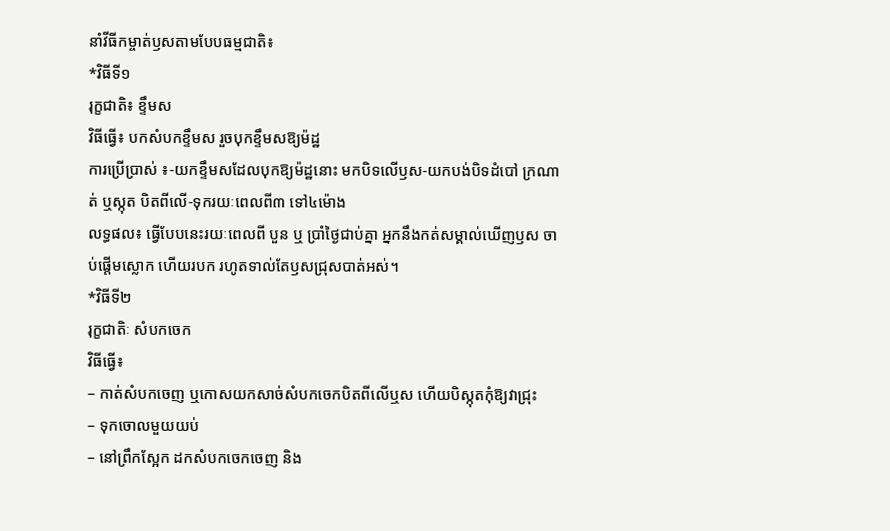នាំវីធីកម្ចាត់ឫសតាមបែបធម្មជាតិ៖
*វិធីទី១
រុក្ខជាតិ៖ ខ្ទឹមស
វិធីធ្វើ៖ បកសំបកខ្ទឹមស រួចបុកខ្ទឹមសឱ្យម៉ដ្ឋ
ការប្រើប្រាស់ ៖-យកខ្ទឹមសដែលបុកឱ្យម៉ដ្ឋនោះ មកបិទលើឫស-យកបង់បិទដំបៅ ក្រណាត់ ឬស្កុត បិតពីលើ-ទុករយៈពេលពី៣ ទៅ៤ម៉ោង
លទ្ធផល៖ ធ្វើបែបនេះរយៈពេលពី បួន ឬ ប្រាំថ្ងៃជាប់គ្នា អ្នកនឹងកត់សម្គាល់ឃើញឫស ចាប់ផ្តើមស្លោក ហើយរបក រហូតទាល់តែឫសជ្រុសបាត់អស់។
*វិធីទី២
រុក្ខជាតិៈ សំបកចេក
វិធីធ្វើ៖
– កាត់សំបកចេញ ឬកោសយកសាច់សំបកចេកបិតពីលើឬស ហើយបិស្កុតកុំឱ្យវាជ្រុះ
– ទុកចោលមួយយប់
– នៅព្រឹកស្អែក ដកសំបកចេកចេញ និង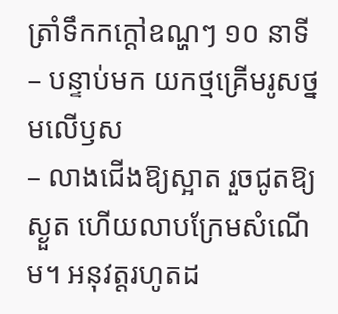ត្រាំទឹកកក្ដៅឧណ្ហៗ ១០ នាទី
– បន្ទាប់មក យកថ្មគ្រើមរូសថ្នមលើឫស
– លាងជើងឱ្យស្អាត រួចជូតឱ្យស្ងួត ហើយលាបក្រែមសំណើម។ អនុវត្តរហូតដ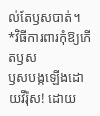ល់តែឫសបាត់។
*វិធីការពារកុំឱ្យកើតឫស
ឫសបង្កឡើងដោយវីរ៉ុស! ដោយ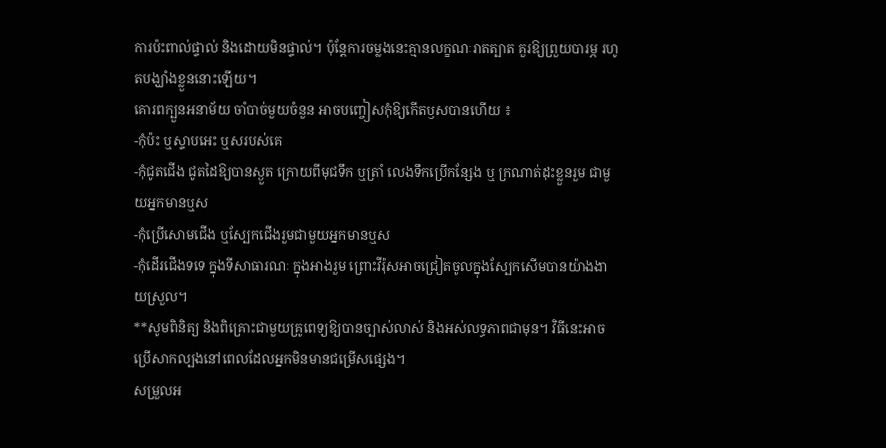ការប៉ះពាល់ផ្ទាល់ និងដោយមិនផ្ទាល់។ ប៉ុន្តែការចម្លងនេះគ្មានលក្ខណៈរាតត្បាត គួរឱ្យព្រួយបារម្ភ រហូតបង្ឃាំងខ្លួននោះឡើយ។
គោរពក្បួនអនាម័យ ចាំបាច់មួយចំនួន អាចបញ្ចៀសកុំឱ្យកើតឫសបានហើយ ៖
-កុំប៉ះ ឬស្ទាបអេះ ឬសរបស់គេ
-កុំជូតជើង ជូតដៃឱ្យបានស្ងួត ក្រោយពីមុជទឹក ឬត្រាំ លេងទឹកប្រើកន្សែង ឬ ក្រណាត់ដុះខ្លួនរួម ជាមួយអ្នកមានឬស
-កុំប្រើសោមជើង ឬស្បែកជើងរួមជាមួយអ្នកមានឬស
-កុំដើរជើងទទេ ក្នុងទីសាធារណៈ ក្នុងអាងរួម ព្រោះវីរ៉ុសអាចជ្រៀតចូលក្នុងស្បែកសើមបានយ៉ាងងាយស្រួល។
**សូមពិនិត្យ និងពិគ្រោះជាមួយគ្រូពេទ្យឱ្យបានច្បាស់លាស់ និងអស់លទ្ធភាពជាមុន។ វិធីនេះអាចប្រើសាកល្បងនៅពេលដែលអ្នកមិនមានជម្រើសផ្សេង។
សម្រួលអ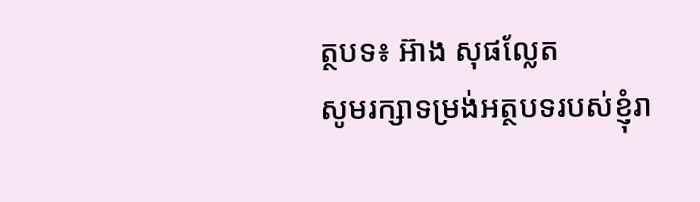ត្ថបទ៖ អ៊ាង សុផល្លែត
សូមរក្សាទម្រង់អត្ថបទរបស់ខ្ញុំរា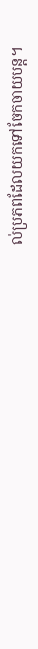ល់ប្រភពដែលយកទៅចែកចាយបន្ត។